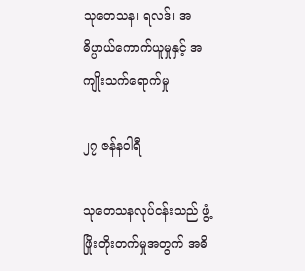သုတေသန၊ ရလဒ်၊ အဓိပ္ပာယ်ကောက်ယူမှုနှင့် အကျိုးသက်ရောက်မှု

၂၇ ဇန်နဝါရီ

သုတေသနလုပ်ငန်းသည် ဖွံ့ဖြိုးတိုးတက်မှုအတွက် အဓိ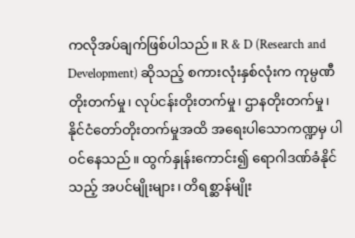ကလိုအပ်ချက်ဖြစ်ပါသည်။ R & D (Research and Development) ဆိုသည့် စကားလုံးနှစ်လုံးက ကုမ္ပဏီတိုးတက်မှု၊ လုပ်ငန်းတိုးတက်မှု၊ ဌာနတိုးတက်မှု၊ နိုင်ငံတော်တိုးတက်မှုအထိ အရေးပါသောကဏ္ဍမှ ပါဝင်နေသည်။ ထွက်နှုန်းကောင်း၍ ရောဂါဒဏ်ခံနိုင်သည့် အပင်မျိုးများ၊ တိရစ္ဆာန်မျိုး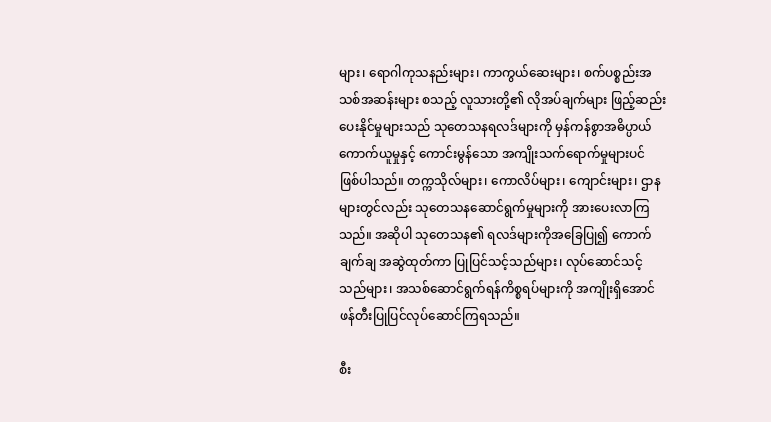များ၊ ရောဂါကုသနည်းများ၊ ကာကွယ်ဆေးများ၊ စက်ပစ္စည်းအသစ်အဆန်းများ စသည့် လူသားတို့၏ လိုအပ်ချက်များ ဖြည့်ဆည်းပေးနိုင်မှုများသည် သုတေသနရလဒ်များကို မှန်ကန်စွာအဓိပ္ပာယ် ကောက်ယူမှုနှင့် ကောင်းမွန်သော အကျိုးသက်ရောက်မှုများပင် ဖြစ်ပါသည်။ တက္ကသိုလ်များ၊ ကောလိပ်များ၊ ကျောင်းများ၊ ဌာနများတွင်လည်း သုတေသနဆောင်ရွက်မှုများကို အားပေးလာကြသည်။ အဆိုပါ သုတေသန၏ ရလဒ်များကိုအခြေပြု၍ ကောက်ချက်ချ အဆွဲထုတ်ကာ ပြုပြင်သင့်သည်များ၊ လုပ်ဆောင်သင့်သည်များ၊ အသစ်ဆောင်ရွက်ရန်ကိစ္စရပ်များကို အကျိုးရှိအောင် ဖန်တီးပြုပြင်လုပ်ဆောင်ကြရသည်။

စီး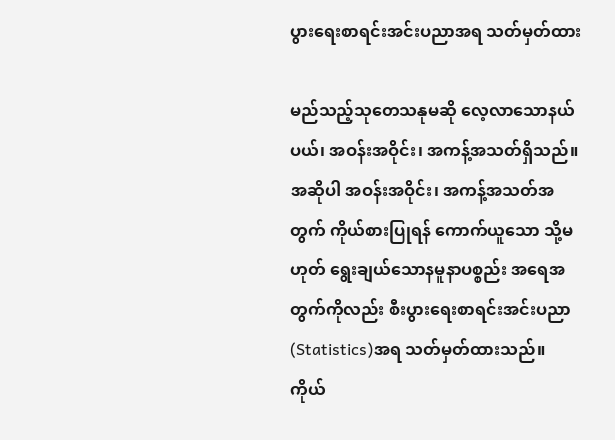ပွားရေးစာရင်းအင်းပညာအရ သတ်မှတ်ထား

မည်သည့်သုတေသနုမဆို လေ့လာသောနယ်ပယ်၊ အဝန်းအဝိုင်း၊ အကန့်အသတ်ရှိသည်။ အဆိုပါ အဝန်းအဝိုင်း၊ အကန့်အသတ်အတွက် ကိုယ်စားပြုရန် ကောက်ယူသော သို့မဟုတ် ရွေးချယ်သောနမူနာပစ္စည်း အရေအတွက်ကိုလည်း စီးပွားရေးစာရင်းအင်းပညာ (Statistics)အရ သတ်မှတ်ထားသည်။ ကိုယ်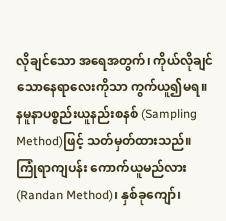လိုချင်သော အရေအတွက်၊ ကိုယ်လိုချင်သောနေရာလေးကိုသာ ကွက်ယူ၍မရ။ နမူနာပစ္စည်းယူနည်းစနစ် (Sampling Method)ဖြင့် သတ်မှတ်ထားသည်။ ကြုံရာကျပန်း ကောက်ယူမည်လား (Randan Method)၊ နှစ်ခုကျော်၊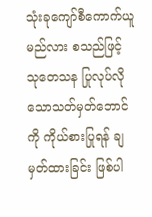သုံးခုကျော်စီကောက်ယူမည်လား စသည်ဖြင့် သုတေသန ပြုလုပ်လိုသောသတ်မှတ်ဘောင်ကို ကိုယ်စားပြုရန် ချမှတ်ထားခြင်း ဖြစ်ပါ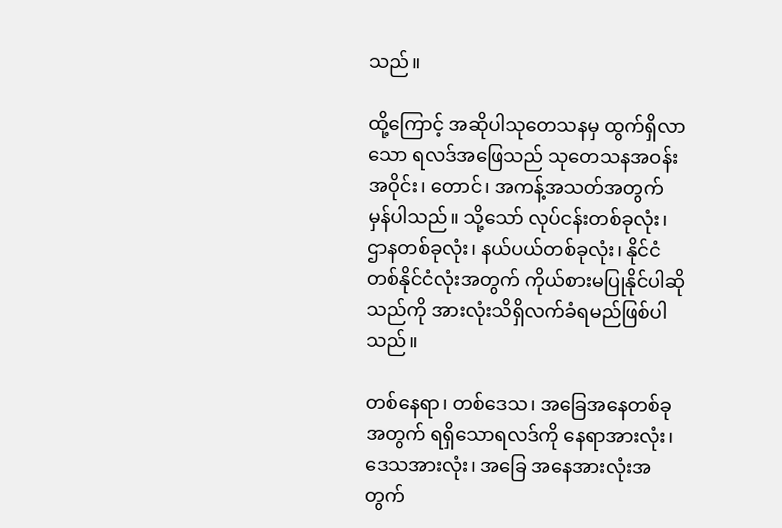သည်။

ထို့ကြောင့် အဆိုပါသုတေသနမှ ထွက်ရှိလာသော ရလဒ်အဖြေသည် သုတေသနအဝန်းအဝိုင်း၊ တောင်၊ အကန့်အသတ်အတွက် မှန်ပါသည်။ သို့သော် လုပ်ငန်းတစ်ခုလုံး၊ ဌာနတစ်ခုလုံး၊ နယ်ပယ်တစ်ခုလုံး၊ နိုင်ငံ တစ်နိုင်ငံလုံးအတွက် ကိုယ်စားမပြုနိုင်ပါဆိုသည်ကို အားလုံးသိရှိလက်ခံရမည်ဖြစ်ပါသည်။

တစ်နေရာ၊ တစ်ဒေသ၊ အခြေအနေတစ်ခုအတွက် ရရှိသောရလဒ်ကို နေရာအားလုံး၊ ဒေသအားလုံး၊ အခြေ အနေအားလုံးအတွက်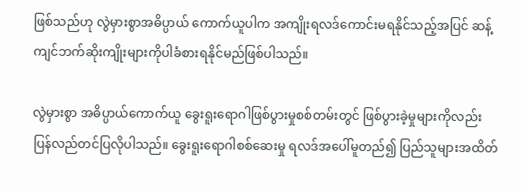ဖြစ်သည်ဟု လွဲမှားစွာအဓိပ္ပာယ် ကောက်ယူပါက အကျိုးရလဒ်ကောင်းမရနိုင်သည့်အပြင် ဆန့်ကျင်ဘက်ဆိုးကျိုးများကိုပါခံစားရနိုင်မည်ဖြစ်ပါသည်။

လွဲမှားစွာ အဓိပ္ပာယ်ကောက်ယူ ခွေးရူးရောဂါဖြစ်ပွားမှုစစ်တမ်းတွင် ဖြစ်ပွားခဲ့မှုများကိုလည်း ပြန်လည်တင်ပြလိုပါသည်။ ခွေးရူးရောဂါစစ်ဆေးမှု ရလဒ်အပေါ်မူတည်၍ ပြည်သူများအထိတ်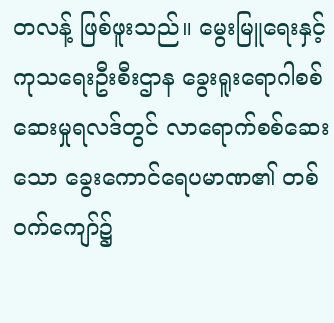တလန့် ဖြစ်ဖူးသည်။ မွေးမြူရေးနှင့် ကုသရေးဦးစီးဌာန ခွေးရူးရောဂါစစ်ဆေးမှုရလဒ်တွင် လာရောက်စစ်ဆေးသော ခွေးကောင်ရေပမာဏ၏ တစ်ဝက်ကျော်၌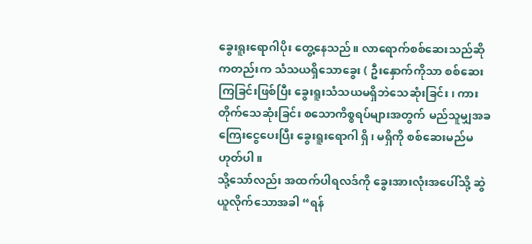ခွေးရူးရောဂါပိုး တွေ့နေသည်။ လာရောက်စစ်ဆေးသည်ဆိုကတည်းက သံသယရှိသောခွေး ( ဦးနှောက်ကိုသာ စစ်ဆေးကြခြင်းဖြစ်ပြီး ခွေးရူးသံသယမရှိဘဲသေဆုံးခြင်း၊ ကားတိုက်သေဆုံးခြင်း စသောကိစ္စရပ်များအတွက် မည်သူမျှအခကြေးငွေပေးပြီး ခွေးရူးရောဂါ ရှိ၊ မရှိကို စစ်ဆေးမည်မဟုတ်ပါ။
သို့သော်လည်း အထက်ပါရလဒ်ကို ခွေးအားလုံးအပေါ်သို့ ဆွဲယူလိုက်သောအခါ “ရန်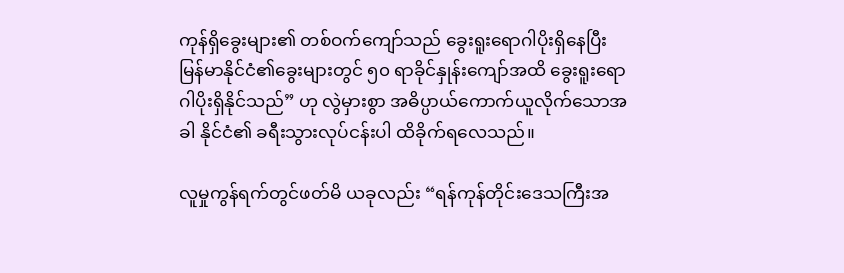ကုန်ရှိခွေးများ၏ တစ်ဝက်ကျော်သည် ခွေးရူးရောဂါပိုးရှိနေပြီး မြန်မာနိုင်ငံ၏ခွေးများတွင် ၅၀ ရာခိုင်နှုန်းကျော်အထိ ခွေးရူးရောဂါပိုးရှိနိုင်သည်” ဟု လွဲမှားစွာ အဓိပ္ပာယ်ကောက်ယူလိုက်သောအခါ နိုင်ငံ၏ ခရီးသွားလုပ်ငန်းပါ ထိခိုက်ရလေသည်။

လူမှုကွန်ရက်တွင်ဖတ်မိ ယခုလည်း “ရန်ကုန်တိုင်းဒေသကြီးအ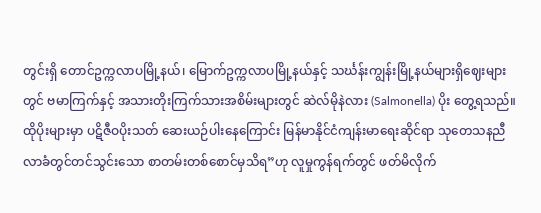တွင်းရှိ တောင်ဥက္ကလာပမြို့နယ်၊ မြောက်ဥက္ကလာပမြို့နယ်နှင့် သင်္ဃန်းကျွန်းမြို့နယ်များရှိဈေးများတွင် ဗမာကြက်နှင့် အသားတိုးကြက်သားအစိမ်းများတွင် ဆဲလ်မိုနဲလား (Salmonella) ပိုး တွေ့ရသည်။ ထိုပိုးများမှာ ပဋိဇီဝပိုးသတ် ဆေးယဉ်ပါးနေကြောင်း မြန်မာနိုင်ငံကျန်းမာရေးဆိုင်ရာ သုတေသနညီလာခံတွင်တင်သွင်းသော စာတမ်းတစ်စောင်မှသိရ”ဟု လူမှုကွန်ရက်တွင် ဖတ်မိလိုက်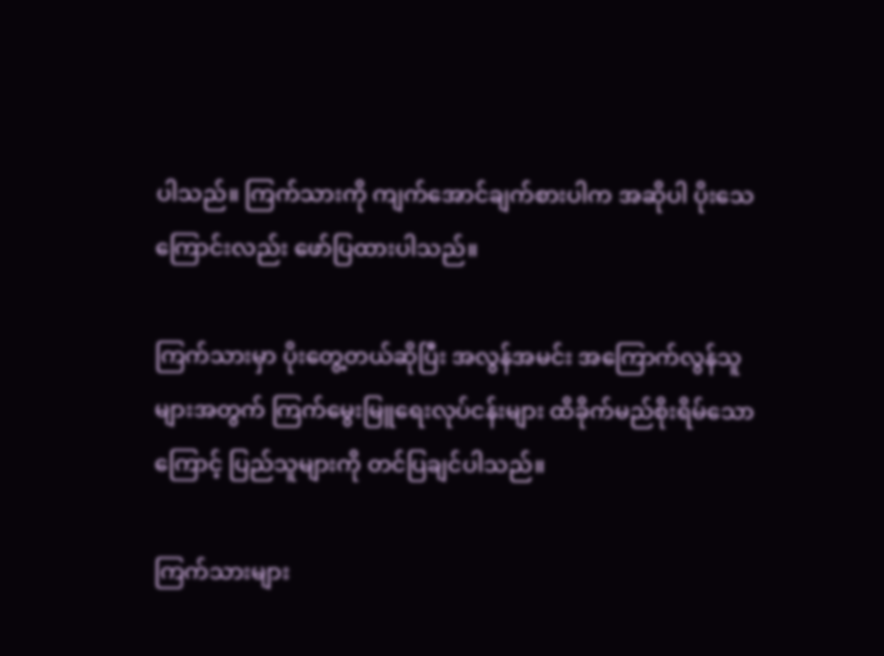ပါသည်။ ကြက်သားကို ကျက်အောင်ချက်စားပါက အဆိုပါ ပိုးသေကြောင်းလည်း ဖော်ပြထားပါသည်။

ကြက်သားမှာ ပိုးတွေ့တယ်ဆိုပြီး အလွန်အမင်း အကြောက်လွန်သူများအတွက် ကြက်မွေးမြူရေးလုပ်ငန်းများ ထိခိုက်မည်စိုးရိမ်သောကြောင့် ပြည်သူများကို တင်ပြချင်ပါသည်။

ကြက်သားများ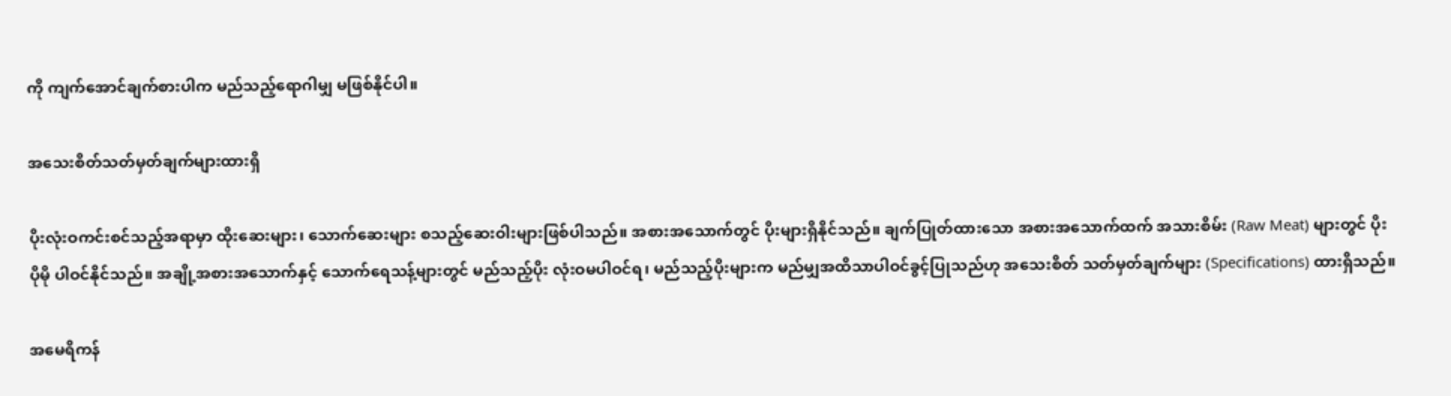ကို ကျက်အောင်ချက်စားပါက မည်သည့်ရောဂါမျှ မဖြစ်နိုင်ပါ။

အသေးစိတ်သတ်မှတ်ချက်များထားရှိ

ပိုးလုံးဝကင်းစင်သည့်အရာမှာ ထိုးဆေးများ၊ သောက်ဆေးများ စသည့်ဆေးဝါးများဖြစ်ပါသည်။ အစားအသောက်တွင် ပိုးများရှိနိုင်သည်။ ချက်ပြုတ်ထားသော အစားအသောက်ထက် အသားစိမ်း (Raw Meat) များတွင် ပိုးပိုမို ပါဝင်နိုင်သည်။ အချို့အစားအသောက်နှင့် သောက်ရေသန့်များတွင် မည်သည့်ပိုး လုံးဝမပါဝင်ရ၊ မည်သည့်ပိုးများက မည်မျှအထိသာပါဝင်ခွင့်ပြုသည်ဟု အသေးစိတ် သတ်မှတ်ချက်များ (Specifications) ထားရှိသည်။

အမေရိကန်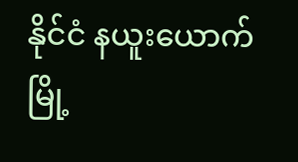နိုင်ငံ နယူးယောက်မြို့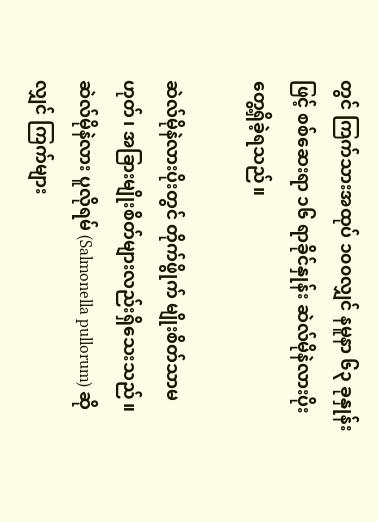တွင် ကြက်သားအထုပ် ၁၀၀လျှင် နမူနာ ၆၃ ခုနှုန်းဖြင့် စစ်ဆေးရာ ၁၆ ရာခိုင်နှုန်း ဆဲလ်မိုနဲလားပိုး တွေ့ရှိခဲ့ရသည်။

ဆဲလ်မိုနဲလားပိုးတွင် တိုက်ဖွိုက် မျိုးစိတ်သာမဟုတ်၊ အခြားမျိုးစိတ်များလည်းရှိသေးသည်။ ဆဲလ်မိုနဲလား ပူလိုရမ် (Salmonella pullorum) ဆိုလျှင် ကြက်များ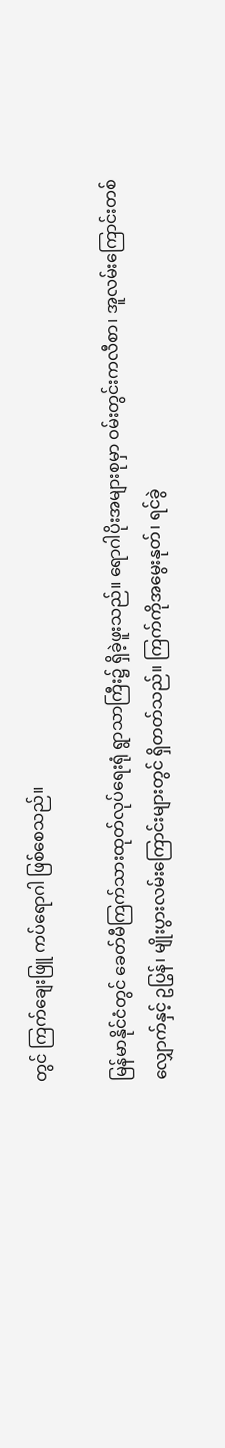တွင် ကြက်ချေးဖြူ ကပ်ရောဂါ ဖြစ်စေသည်။

မြန်မာနိုင်ငံတွင် ခေတ်မီကြက်သားထုတ်လုပ်ရေးရုံ ရွာသာကြီး၌ ရှိခဲ့ဖူးသည်။ ရောဂါပိုးအများစုမှာ ဝမ်းတွင်းကလီစာ၊ အူလမ်းကြောင်းတစ်လျှောက်နှင့် ဥပြွန်၊ မျိုးပွားလမ်းကြောင်းများတွင် ရှိတတ်သည်။ ကြက်ကိုအမွေးနုတ်၊ ရင်ခွဲ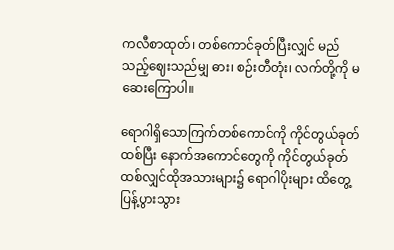ကလီစာထုတ်၊ တစ်ကောင်ခုတ်ပြီးလျှင် မည်သည့်ဈေးသည်မျှ ဓား၊ စဉ်းတီတုံး၊ လက်တို့ကို မဆေးကြောပါ။

ရောဂါရှိသောကြက်တစ်ကောင်ကို ကိုင်တွယ်ခုတ်ထစ်ပြီး နောက်အကောင်တွေကို ကိုင်တွယ်ခုတ်ထစ်လျှင်ထိုအသားများ၌ ရောဂါပိုးများ ထိတွေ့ပြန့်ပွားသွား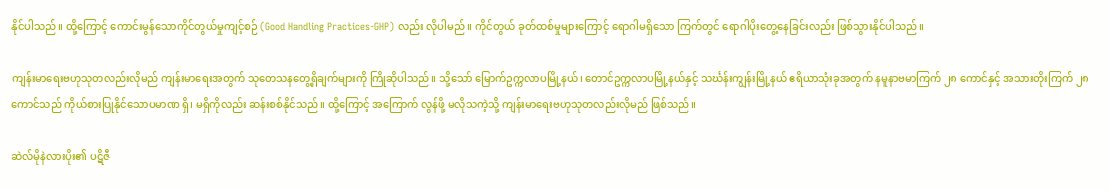နိုင်ပါသည်။ ထို့ကြောင့် ကောင်းမွန်သောကိုင်တွယ်မှုကျင့်စဉ် (Good Handling Practices-GHP) လည်း လိုပါမည်။ ကိုင်တွယ် ခုတ်ထစ်မှုများကြောင့် ရောဂါမရှိသော ကြက်တွင် ရောဂါပိုးတွေ့နေခြင်းလည်း ဖြစ်သွားနိုင်ပါသည်။

ကျန်းမာရေးဗဟုသုတလည်းလိုမည် ကျန်းမာရေးအတွက် သုတေသနတွေ့ရှိချက်များကို ကြိုဆိုပါသည်။ သို့သော် မြောက်ဥက္ကလာပမြို့နယ်၊ တောင်ဥက္ကလာပမြို့နယ်နှင့် သင်္ဃန်းကျွန်းမြို့နယ် ဧရိယာသုံးခုအတွက် နမူနာဗမာကြက် ၂၈ ကောင်နှင့် အသားတိုးကြက် ၂၈ ကောင်သည် ကိုယ်စားပြုနိုင်သောပမာဏ ရှိ၊ မရှိကိုလည်း ဆန်းစစ်နိုင်သည်။ ထို့ကြောင့် အကြောက် လွန်ဖို့ မလိုသကဲ့သို့ ကျန်းမာရေးဗဟုသုတလည်းလိုမည် ဖြစ်သည်။

ဆဲလ်မိုနဲလားပိုး၏ ပဋိဇီ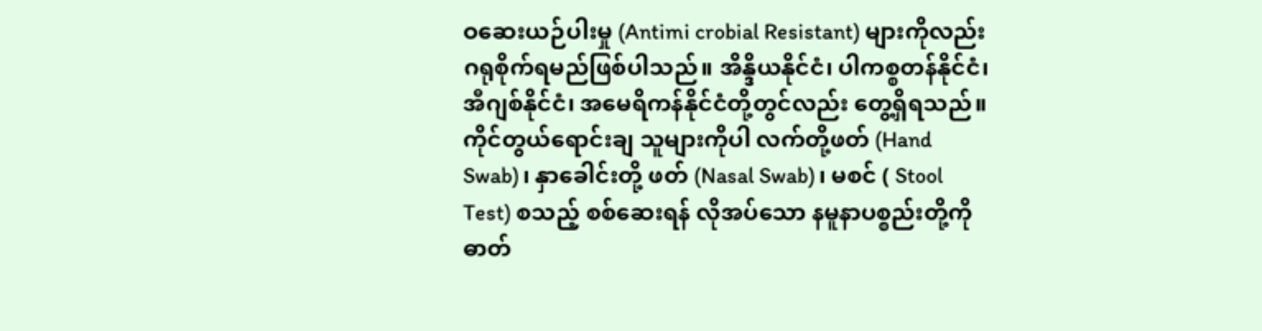ဝဆေးယဉ်ပါးမှု (Antimi crobial Resistant) များကိုလည်း ဂရုစိုက်ရမည်ဖြစ်ပါသည်။ အိန္ဒိယနိုင်ငံ၊ ပါကစ္စတန်နိုင်ငံ၊ အီဂျစ်နိုင်ငံ၊ အမေရိကန်နိုင်ငံတို့တွင်လည်း တွေ့ရှိရသည်။ ကိုင်တွယ်ရောင်းချ သူများကိုပါ လက်တို့ဖတ် (Hand Swab)၊ နှာခေါင်းတို့ ဖတ် (Nasal Swab)၊ မစင် ( Stool Test) စသည့် စစ်ဆေးရန် လိုအပ်သော နမူနာပစ္စည်းတို့ကို ဓာတ်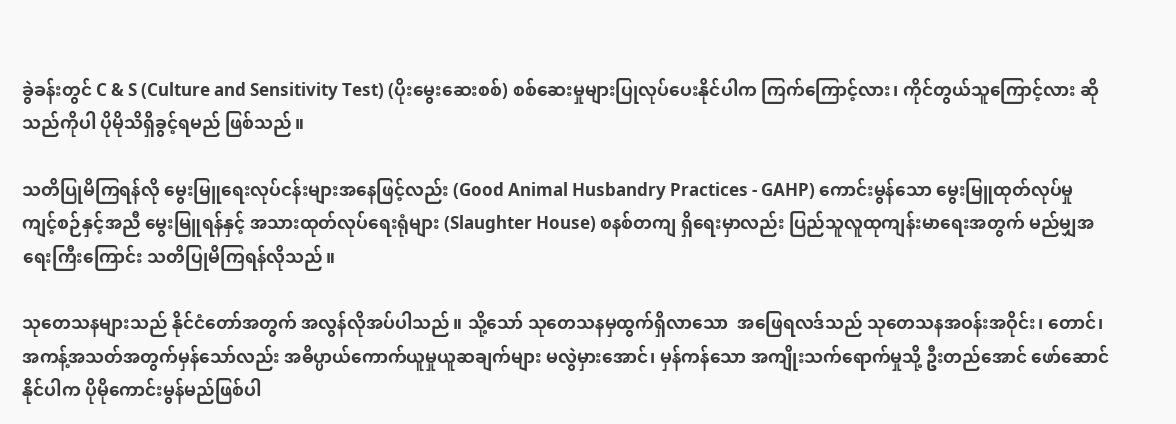ခွဲခန်းတွင် C & S (Culture and Sensitivity Test) (ပိုးမွေးဆေးစစ်) စစ်ဆေးမှုများပြုလုပ်ပေးနိုင်ပါက ကြက်ကြောင့်လား၊ ကိုင်တွယ်သူကြောင့်လား ဆိုသည်ကိုပါ ပိုမိုသိရှိခွင့်ရမည် ဖြစ်သည်။

သတိပြုမိကြရန်လို မွေးမြူရေးလုပ်ငန်းများအနေဖြင့်လည်း (Good Animal Husbandry Practices - GAHP) ကောင်းမွန်သော မွေးမြူထုတ်လုပ်မှုကျင့်စဉ်နှင့်အညီ မွေးမြူရန်နှင့် အသားထုတ်လုပ်ရေးရုံများ (Slaughter House) စနစ်တကျ ရှိရေးမှာလည်း ပြည်သူလူထုကျန်းမာရေးအတွက် မည်မျှအရေးကြီးကြောင်း သတိပြုမိကြရန်လိုသည်။

သုတေသနများသည် နိုင်ငံတော်အတွက် အလွန်လိုအပ်ပါသည်။ သို့သော် သုတေသနမှထွက်ရှိလာသော  အဖြေရလဒ်သည် သုတေသနအဝန်းအဝိုင်း၊ တောင်၊ အကန့်အသတ်အတွက်မှန်သော်လည်း အဓိပ္ပာယ်ကောက်ယူမှုယူဆချက်များ မလွဲမှားအောင်၊ မှန်ကန်သော အကျိုးသက်ရောက်မှုသို့ ဦးတည်အောင် ဖော်ဆောင်နိုင်ပါက ပိုမိုကောင်းမွန်မည်ဖြစ်ပါ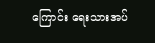ကြောင်း ရေးသားအပ်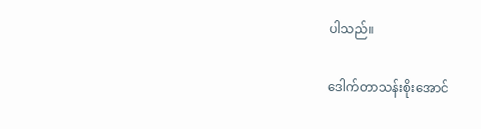ပါသည်။

ဒေါက်တာသန်းစိုးအောင်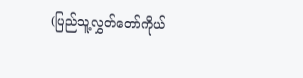(ပြည်သူ့လွှတ်တော်ကိုယ်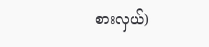စားလှယ်)